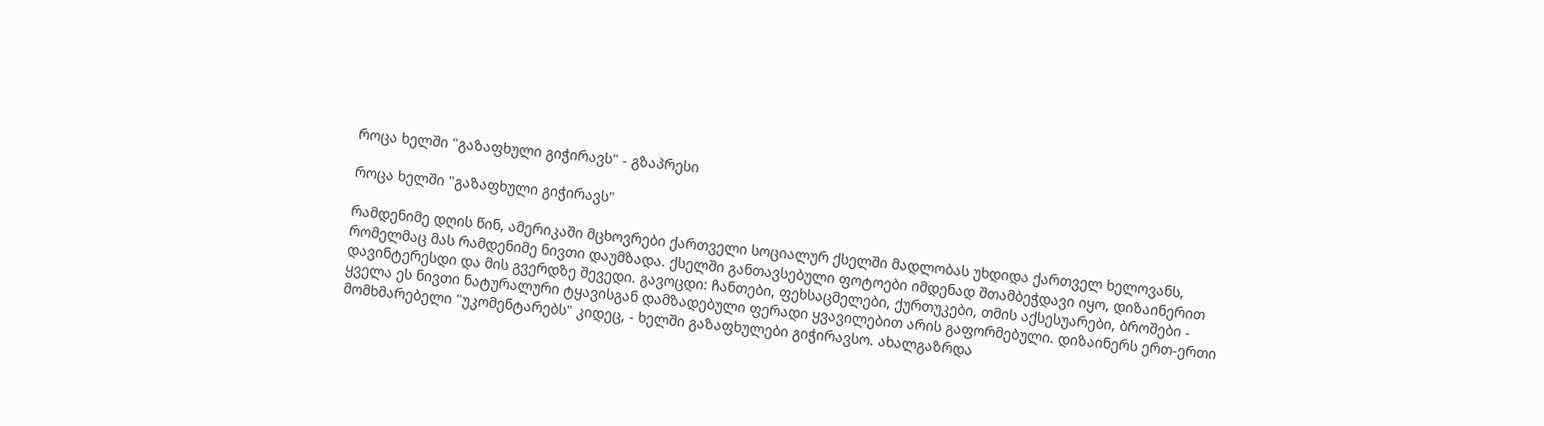როცა ხელში "გაზაფხული გიჭირავს" - გზაპრესი

როცა ხელში "გაზაფხული გიჭირავს"

რამდენიმე დღის წინ, ამერიკაში მცხოვრები ქართველი სოციალურ ქსელში მადლობას უხდიდა ქართველ ხელოვანს, რომელმაც მას რამდენიმე ნივთი დაუმზადა. ქსელში განთავსებული ფოტოები იმდენად შთამბეჭდავი იყო, დიზაინერით დავინტერესდი და მის გვერდზე შევედი. გავოცდი: ჩანთები, ფეხსაცმელები, ქურთუკები, თმის აქსესუარები, ბროშები - ყველა ეს ნივთი ნატურალური ტყავისგან დამზადებული ფერადი ყვავილებით არის გაფორმებული. დიზაინერს ერთ-ერთი მომხმარებელი "უკომენტარებს" კიდეც, - ხელში გაზაფხულები გიჭირავსო. ახალგაზრდა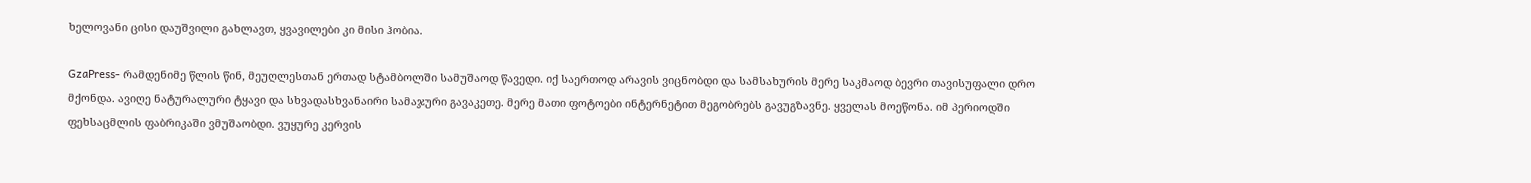ხელოვანი ცისი დაუშვილი გახლავთ, ყვავილები კი მისი ჰობია.

GzaPress- რამდენიმე წლის წინ, მეუღლესთან ერთად სტამბოლში სამუშაოდ წავედი. იქ საერთოდ არავის ვიცნობდი და სამსახურის მერე საკმაოდ ბევრი თავისუფალი დრო მქონდა. ავიღე ნატურალური ტყავი და სხვადასხვანაირი სამაჯური გავაკეთე. მერე მათი ფოტოები ინტერნეტით მეგობრებს გავუგზავნე. ყველას მოეწონა. იმ პერიოდში ფეხსაცმლის ფაბრიკაში ვმუშაობდი. ვუყურე კერვის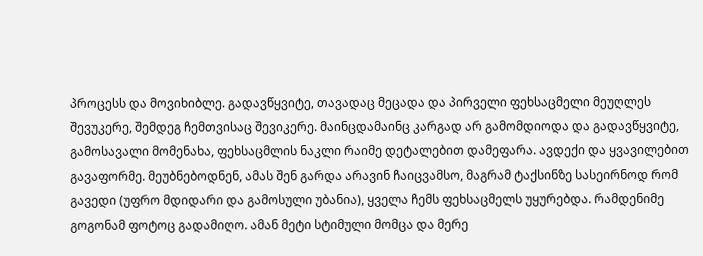პროცესს და მოვიხიბლე. გადავწყვიტე, თავადაც მეცადა და პირველი ფეხსაცმელი მეუღლეს შევუკერე, შემდეგ ჩემთვისაც შევიკერე. მაინცდამაინც კარგად არ გამომდიოდა და გადავწყვიტე, გამოსავალი მომენახა, ფეხსაცმლის ნაკლი რაიმე დეტალებით დამეფარა. ავდექი და ყვავილებით გავაფორმე. მეუბნებოდნენ, ამას შენ გარდა არავინ ჩაიცვამსო, მაგრამ ტაქსინზე სასეირნოდ რომ გავედი (უფრო მდიდარი და გამოსული უბანია), ყველა ჩემს ფეხსაცმელს უყურებდა. რამდენიმე გოგონამ ფოტოც გადამიღო. ამან მეტი სტიმული მომცა და მერე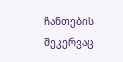ჩანთების შეკერვაც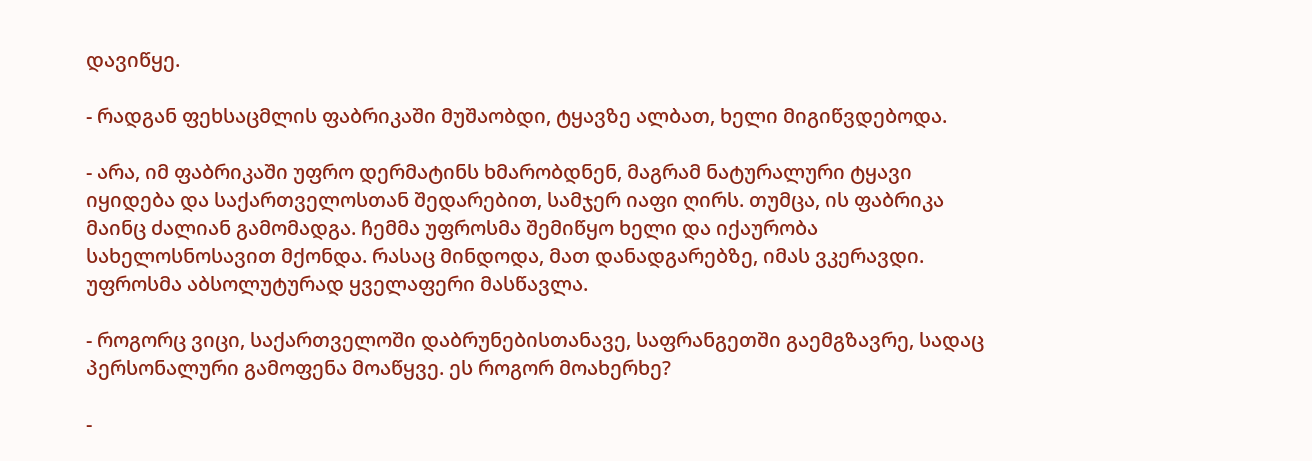დავიწყე.

- რადგან ფეხსაცმლის ფაბრიკაში მუშაობდი, ტყავზე ალბათ, ხელი მიგიწვდებოდა.

- არა, იმ ფაბრიკაში უფრო დერმატინს ხმარობდნენ, მაგრამ ნატურალური ტყავი იყიდება და საქართველოსთან შედარებით, სამჯერ იაფი ღირს. თუმცა, ის ფაბრიკა მაინც ძალიან გამომადგა. ჩემმა უფროსმა შემიწყო ხელი და იქაურობა სახელოსნოსავით მქონდა. რასაც მინდოდა, მათ დანადგარებზე, იმას ვკერავდი. უფროსმა აბსოლუტურად ყველაფერი მასწავლა.

- როგორც ვიცი, საქართველოში დაბრუნებისთანავე, საფრანგეთში გაემგზავრე, სადაც პერსონალური გამოფენა მოაწყვე. ეს როგორ მოახერხე?

-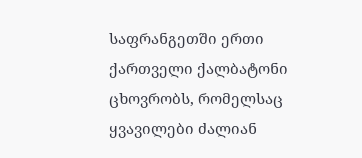საფრანგეთში ერთი ქართველი ქალბატონი ცხოვრობს, რომელსაც ყვავილები ძალიან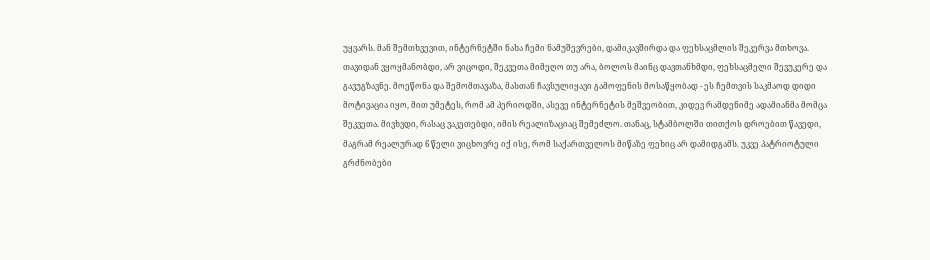უყვარს. მან შემთხვევით, ინტერნეტში ნახა ჩემი ნამუშევრები, დამიკავშირდა და ფეხსაცმლის შეკერვა მთხოვა. თავიდან ვყოყმანობდი, არ ვიცოდი, შეკვეთა მიმეღო თუ არა, ბოლოს მაინც დავთანხმდი, ფეხსაცმელი შევუკერე და გავუგზავნე. მოეწონა და შემომთავაზა, მასთან ჩავსულიყავი გამოფენის მოსაწყობად - ეს ჩემთვის საკმაოდ დიდი მოტივაცია იყო, მით უმეტეს, რომ ამ პერიოდში, ასევე ინტერნეტის მეშვეობით, კიდევ რამდენიმე ადამიანმა მომცა შეკვეთა. მივხვდი, რასაც ვაკეთებდი, იმის რეალიზაციაც შემეძლო. თანაც, სტამბოლში თითქოს დროებით წავედი, მაგრამ რეალურად 6 წელი ვიცხოვრე იქ ისე, რომ საქართველოს მიწაზე ფეხიც არ დამიდგამს. უკვე პატრიოტული გრძნობები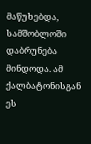მაწუხებდა, სამშობლოში დაბრუნება მინდოდა. ამ ქალბატონისგან ეს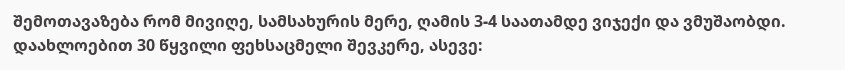შემოთავაზება რომ მივიღე, სამსახურის მერე, ღამის 3-4 საათამდე ვიჯექი და ვმუშაობდი. დაახლოებით 30 წყვილი ფეხსაცმელი შევკერე, ასევე: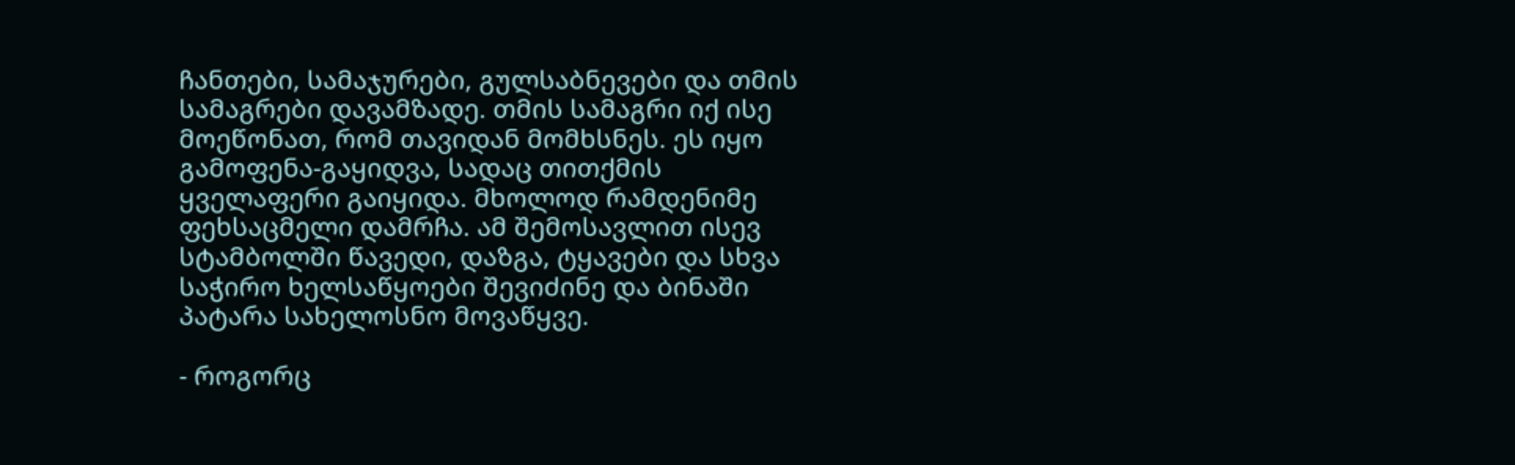ჩანთები, სამაჯურები, გულსაბნევები და თმის სამაგრები დავამზადე. თმის სამაგრი იქ ისე მოეწონათ, რომ თავიდან მომხსნეს. ეს იყო გამოფენა-გაყიდვა, სადაც თითქმის ყველაფერი გაიყიდა. მხოლოდ რამდენიმე ფეხსაცმელი დამრჩა. ამ შემოსავლით ისევ სტამბოლში წავედი, დაზგა, ტყავები და სხვა საჭირო ხელსაწყოები შევიძინე და ბინაში პატარა სახელოსნო მოვაწყვე.

- როგორც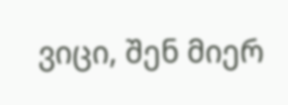ვიცი, შენ მიერ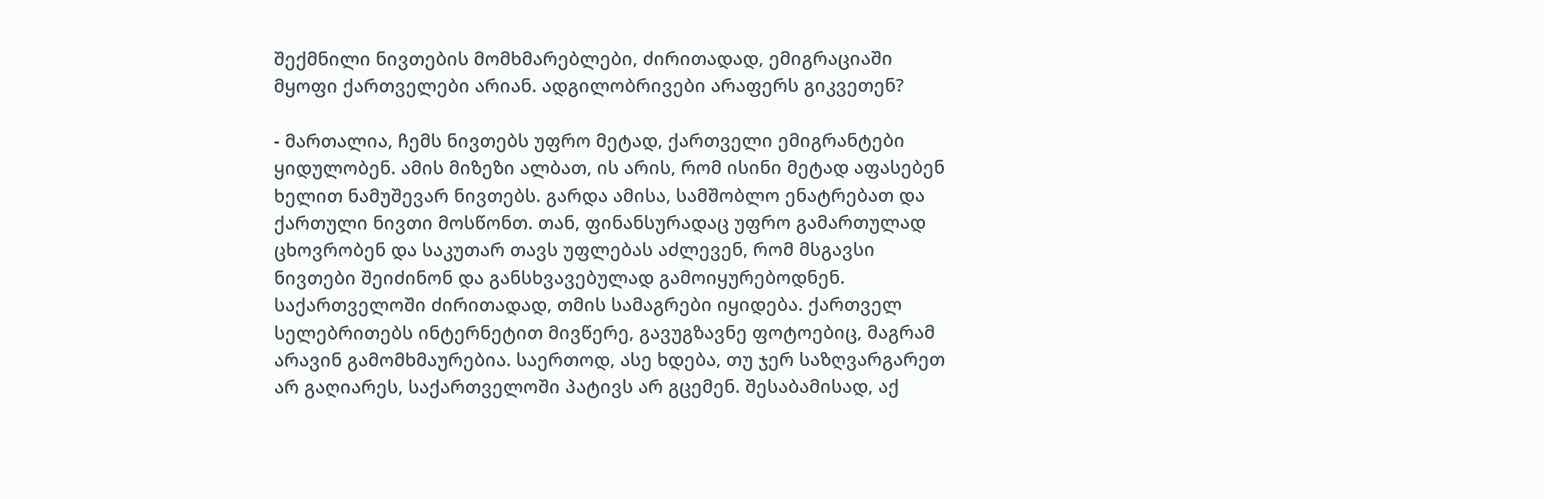შექმნილი ნივთების მომხმარებლები, ძირითადად, ემიგრაციაში მყოფი ქართველები არიან. ადგილობრივები არაფერს გიკვეთენ?

- მართალია, ჩემს ნივთებს უფრო მეტად, ქართველი ემიგრანტები ყიდულობენ. ამის მიზეზი ალბათ, ის არის, რომ ისინი მეტად აფასებენ ხელით ნამუშევარ ნივთებს. გარდა ამისა, სამშობლო ენატრებათ და ქართული ნივთი მოსწონთ. თან, ფინანსურადაც უფრო გამართულად ცხოვრობენ და საკუთარ თავს უფლებას აძლევენ, რომ მსგავსი ნივთები შეიძინონ და განსხვავებულად გამოიყურებოდნენ. საქართველოში ძირითადად, თმის სამაგრები იყიდება. ქართველ სელებრითებს ინტერნეტით მივწერე, გავუგზავნე ფოტოებიც, მაგრამ არავინ გამომხმაურებია. საერთოდ, ასე ხდება, თუ ჯერ საზღვარგარეთ არ გაღიარეს, საქართველოში პატივს არ გცემენ. შესაბამისად, აქ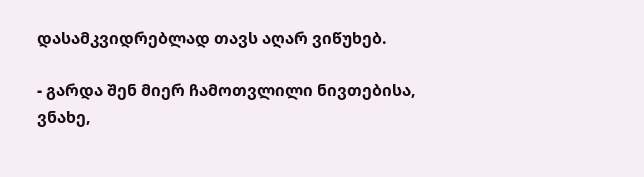დასამკვიდრებლად თავს აღარ ვიწუხებ.

- გარდა შენ მიერ ჩამოთვლილი ნივთებისა, ვნახე,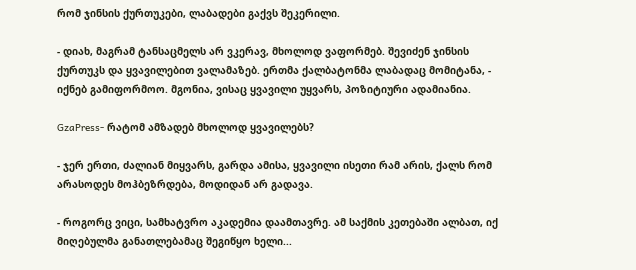რომ ჯინსის ქურთუკები, ლაბადები გაქვს შეკერილი.

- დიახ, მაგრამ ტანსაცმელს არ ვკერავ, მხოლოდ ვაფორმებ. შევიძენ ჯინსის ქურთუკს და ყვავილებით ვალამაზებ. ერთმა ქალბატონმა ლაბადაც მომიტანა, - იქნებ გამიფორმოო. მგონია, ვისაც ყვავილი უყვარს, პოზიტიური ადამიანია.

GzaPress- რატომ ამზადებ მხოლოდ ყვავილებს?

- ჯერ ერთი, ძალიან მიყვარს, გარდა ამისა, ყვავილი ისეთი რამ არის, ქალს რომ არასოდეს მოჰბეზრდება, მოდიდან არ გადავა.

- როგორც ვიცი, სამხატვრო აკადემია დაამთავრე. ამ საქმის კეთებაში ალბათ, იქ მიღებულმა განათლებამაც შეგიწყო ხელი...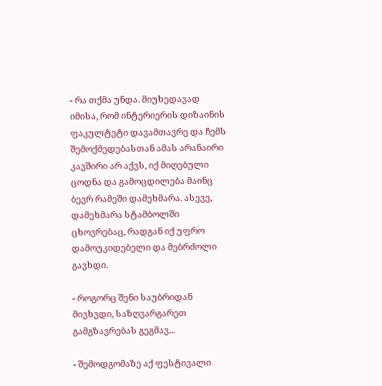- რა თქმა უნდა. მიუხედავად იმისა, რომ ინტერიერის დიზაინის ფაკულტეტი დავამთავრე და ჩემს შემოქმედებასთან ამას არანაირი კავშირი არ აქვს, იქ მიღებული ცოდნა და გამოცდილება მაინც ბევრ რამეში დამეხმარა. ასევე, დამეხმარა სტამბოლში ცხოვრებაც, რადგან იქ უფრო დამოუკიდებელი და მებრძოლი გავხდი.

- როგორც შენი საუბრიდან მივხვდი, საზღვარგარეთ გამგზავრებას გეგმავ...

- შემოდგომაზე აქ ფესტივალი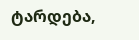ტარდება,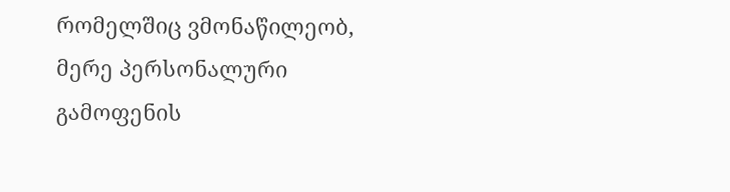რომელშიც ვმონაწილეობ, მერე პერსონალური გამოფენის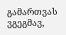გამართვას ვგეგმავ,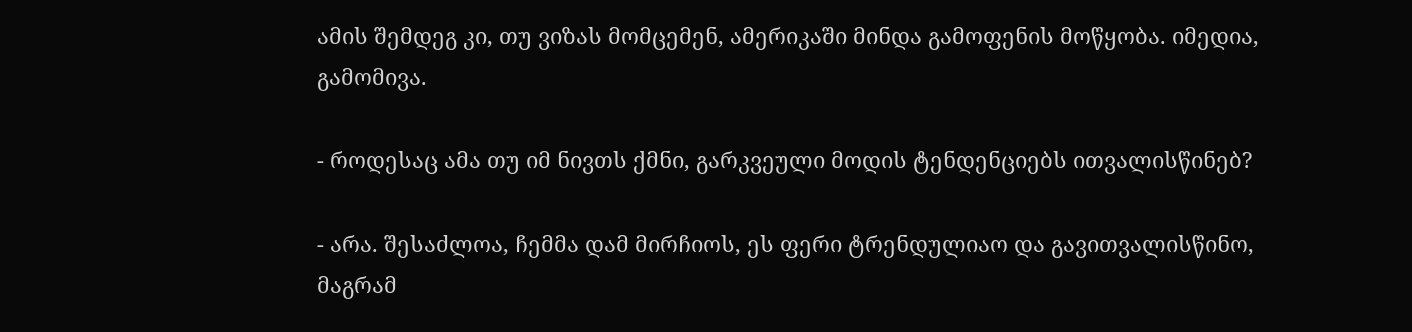ამის შემდეგ კი, თუ ვიზას მომცემენ, ამერიკაში მინდა გამოფენის მოწყობა. იმედია, გამომივა.

- როდესაც ამა თუ იმ ნივთს ქმნი, გარკვეული მოდის ტენდენციებს ითვალისწინებ?

- არა. შესაძლოა, ჩემმა დამ მირჩიოს, ეს ფერი ტრენდულიაო და გავითვალისწინო, მაგრამ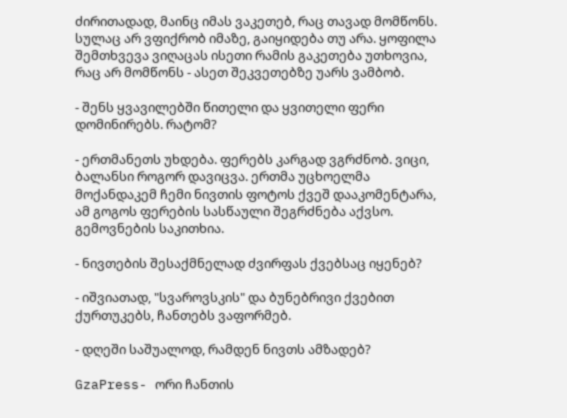ძირითადად, მაინც იმას ვაკეთებ, რაც თავად მომწონს. სულაც არ ვფიქრობ იმაზე, გაიყიდება თუ არა. ყოფილა შემთხვევა ვიღაცას ისეთი რამის გაკეთება უთხოვია, რაც არ მომწონს - ასეთ შეკვეთებზე უარს ვამბობ.

- შენს ყვავილებში წითელი და ყვითელი ფერი დომინირებს. რატომ?

- ერთმანეთს უხდება. ფერებს კარგად ვგრძნობ. ვიცი, ბალანსი როგორ დავიცვა. ერთმა უცხოელმა მოქანდაკემ ჩემი ნივთის ფოტოს ქვეშ დააკომენტარა, ამ გოგოს ფერების სასწაული შეგრძნება აქვსო. გემოვნების საკითხია.

- ნივთების შესაქმნელად ძვირფას ქვებსაც იყენებ?

- იშვიათად, "სვაროვსკის" და ბუნებრივი ქვებით ქურთუკებს, ჩანთებს ვაფორმებ.

- დღეში საშუალოდ, რამდენ ნივთს ამზადებ?

GzaPress- ორი ჩანთის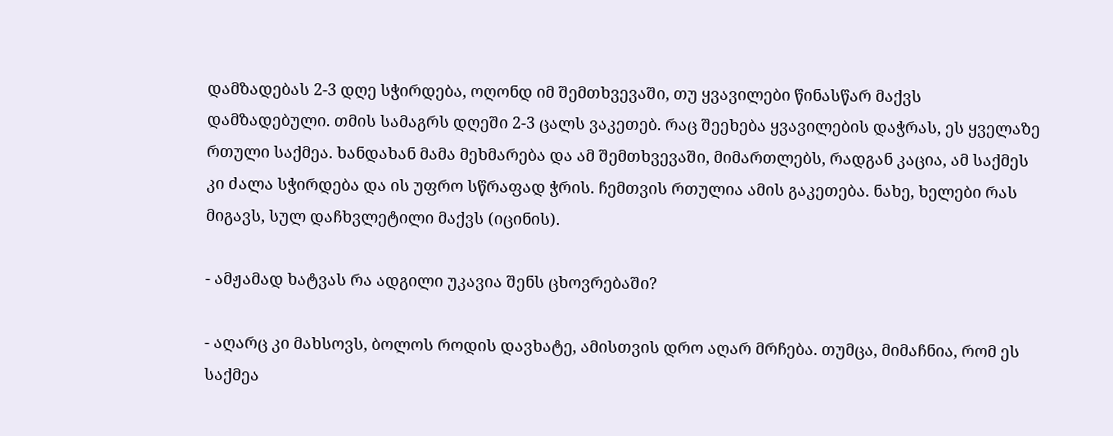დამზადებას 2-3 დღე სჭირდება, ოღონდ იმ შემთხვევაში, თუ ყვავილები წინასწარ მაქვს დამზადებული. თმის სამაგრს დღეში 2-3 ცალს ვაკეთებ. რაც შეეხება ყვავილების დაჭრას, ეს ყველაზე რთული საქმეა. ხანდახან მამა მეხმარება და ამ შემთხვევაში, მიმართლებს, რადგან კაცია, ამ საქმეს კი ძალა სჭირდება და ის უფრო სწრაფად ჭრის. ჩემთვის რთულია ამის გაკეთება. ნახე, ხელები რას მიგავს, სულ დაჩხვლეტილი მაქვს (იცინის).

- ამჟამად ხატვას რა ადგილი უკავია შენს ცხოვრებაში?

- აღარც კი მახსოვს, ბოლოს როდის დავხატე, ამისთვის დრო აღარ მრჩება. თუმცა, მიმაჩნია, რომ ეს საქმეა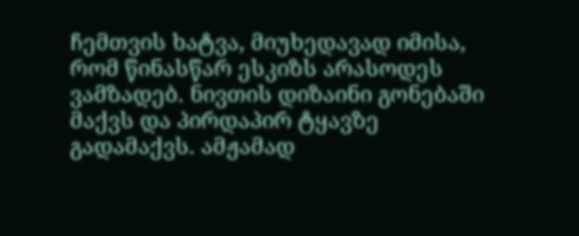ჩემთვის ხატვა, მიუხედავად იმისა, რომ წინასწარ ესკიზს არასოდეს ვამზადებ. ნივთის დიზაინი გონებაში მაქვს და პირდაპირ ტყავზე გადამაქვს. ამჟამად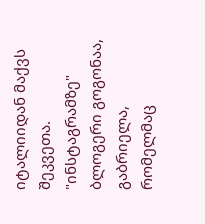იტალიიდან მაქვს შეკვეთა. "ინსტაგრამზე" ბლოგერი გოგონაა, გაბრიელა, რომელმაც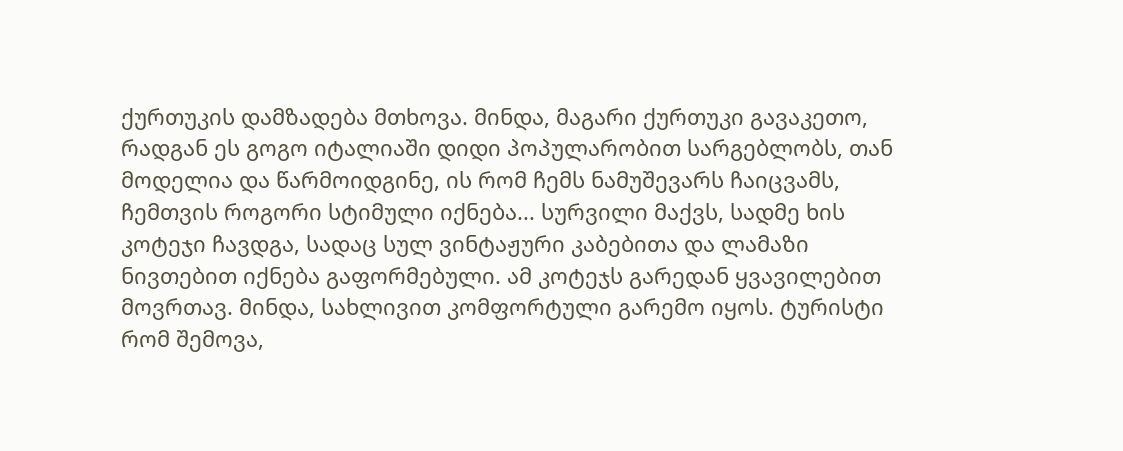ქურთუკის დამზადება მთხოვა. მინდა, მაგარი ქურთუკი გავაკეთო, რადგან ეს გოგო იტალიაში დიდი პოპულარობით სარგებლობს, თან მოდელია და წარმოიდგინე, ის რომ ჩემს ნამუშევარს ჩაიცვამს, ჩემთვის როგორი სტიმული იქნება... სურვილი მაქვს, სადმე ხის კოტეჯი ჩავდგა, სადაც სულ ვინტაჟური კაბებითა და ლამაზი ნივთებით იქნება გაფორმებული. ამ კოტეჯს გარედან ყვავილებით მოვრთავ. მინდა, სახლივით კომფორტული გარემო იყოს. ტურისტი რომ შემოვა,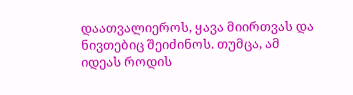დაათვალიეროს, ყავა მიირთვას და ნივთებიც შეიძინოს. თუმცა, ამ იდეას როდის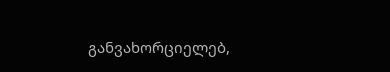განვახორციელებ,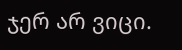ჯერ არ ვიცი.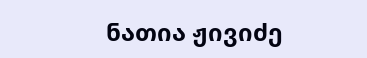ნათია ჟივიძე